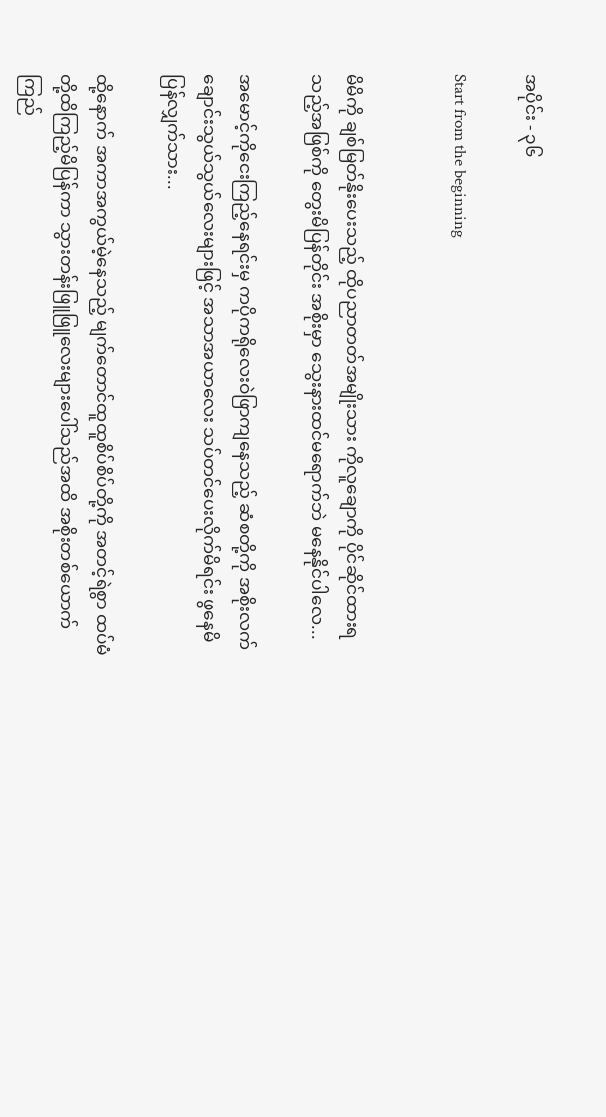အပိုင်း - ၃၆

Start from the beginning


မိမိကို ချစ်မြတ်နိုးပေးသည့် ထိုပညာတတ်အမျိုးသား ကိုလူချောကို ပိုင်ဆိုင်ထားရသည့်အဖြစ်ကို တွေးမိပြန်တိုင်း အစိုးမှာ သွေးနားထင်မရောက်ဘဲ မနေနိုင်ပါလေ...

အမောင့်ကိုငေးကြည့်နေရင်းမှ ကပိုကရိုလေးဝဲဖြာကျနေသည့် ဆံစတို့ကို အစိုးလက်ချောင်းသွယ်သွယ်လေးများဖြင့် အသာအယာလေး သပ်တင်ပေးလိုက်မိရင်း ဖွနေမိပြန်လျှက်သား...

ထို့နောက် အကာအကွယ်မဲ့နေသည့် မျက်တောင်ထူထူစိပ်စိပ်တို့ကို အတင့်ရဲစွာ ထပ်မံတို့ထိကြည့်မိပြန်ကာ သွားတန်းဖြူဖြူလေးများပေါ်သည်အထိ အစိုးတစ်ယောက် ကြည်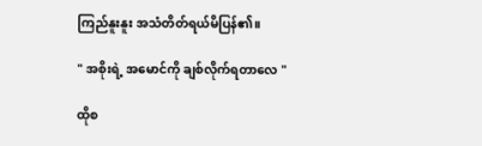ကြည်နူးနူး အသံတိတ်ရယ်မိပြန်၏။

" အစိုးရဲ့ အမောင်ကို ချစ်လိုက်ရတာလေ "

ထိုစ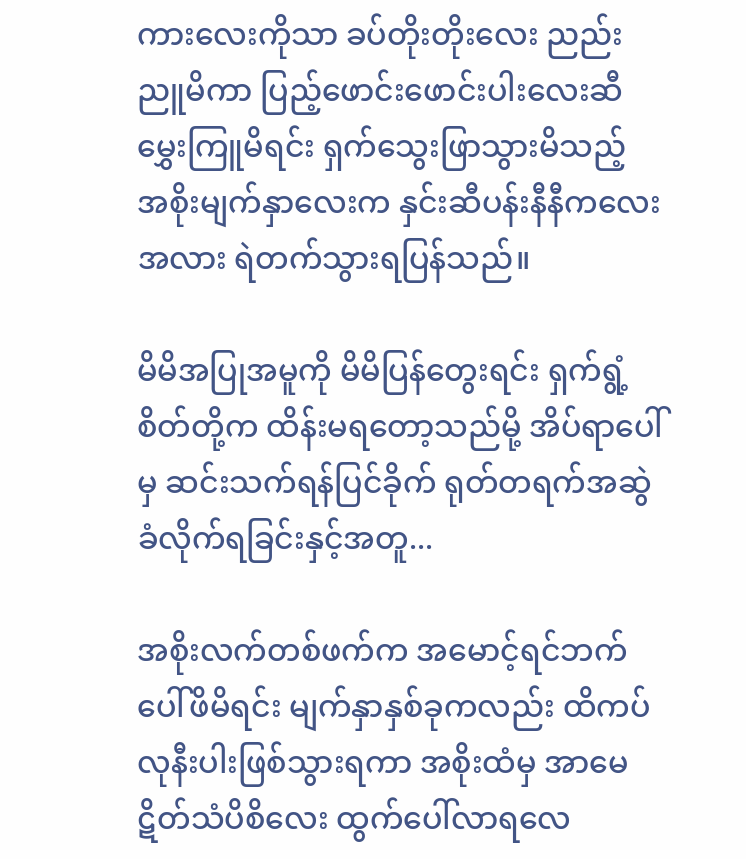ကားလေးကိုသာ ခပ်တိုးတိုးလေး ညည်းညူမိကာ ပြည့်ဖောင်းဖောင်းပါးလေးဆီ မွှေးကြူမိရင်း ရှက်သွေးဖြာသွားမိသည့် အစိုးမျက်နှာလေးက နှင်းဆီပန်းနီနီကလေးအလား ရဲတက်သွားရပြန်သည်။

မိမိအပြုအမူကို မိမိပြန်တွေးရင်း ရှက်ရွံ့စိတ်တို့က ထိန်းမရတော့သည်မို့ အိပ်ရာပေါ်မှ ဆင်းသက်ရန်ပြင်ခိုက် ရုတ်တရက်အဆွဲခံလိုက်ရခြင်းနှင့်အတူ...

အစိုးလက်တစ်ဖက်က အမောင့်ရင်ဘက်ပေါ်ဖိမိရင်း မျက်နှာနှစ်ခုကလည်း ထိကပ်လုနီးပါးဖြစ်သွားရကာ အစိုးထံမှ အာမေဋိတ်သံပိစိလေး ထွက်ပေါ်လာရလေ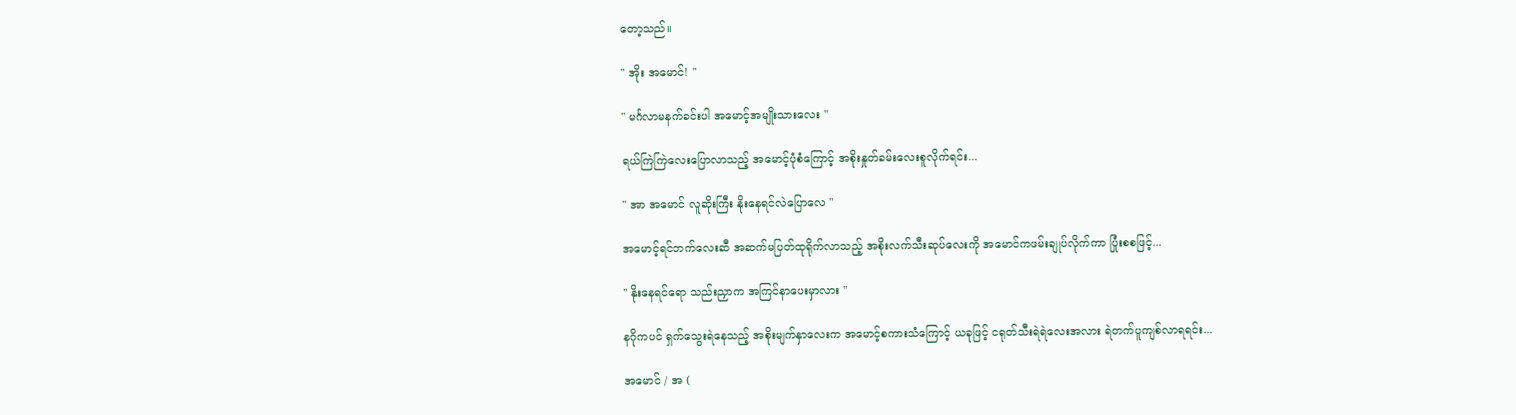တော့သည်။

" အိုး အမောင်! "

" မင်္ဂလာမနက်ခင်းပါ အမောင့်အမျိုးသားလေး "

ရယ်ကြဲကြဲလေးပြောလာသည့် အမောင့်ပုံစံကြောင့် အစိုးနှုတ်ခမ်းလေးစူလိုက်ရင်း...

" အာ အမောင် လူဆိုးကြီး နိုးနေရင်လဲပြောလေ "

အမောင့်ရင်ဘက်လေးဆီ အဆက်မပြတ်ထုရိုက်လာသည့် အစိုးလက်သီးဆုပ်လေးကို အမောင်ကဖမ်းချုပ်လိုက်ကာ ပြုံးစစဖြင့်...

" နိုးနေရင်ရော သည်းညှာက အကြင်နာပေးမှာလား "

နဂိုကပင် ရှက်သွေးရဲနေသည့် အစိုးမျက်နှာလေးက အမောင့်စကားသံကြောင့် ယခုဖြင့် ငရုတ်သီးရဲရဲလေးအလား ရဲတက်ပူကျစ်လာရရင်း...

အမောင် / အ (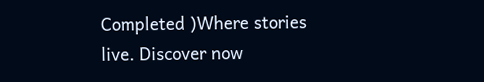Completed )Where stories live. Discover now